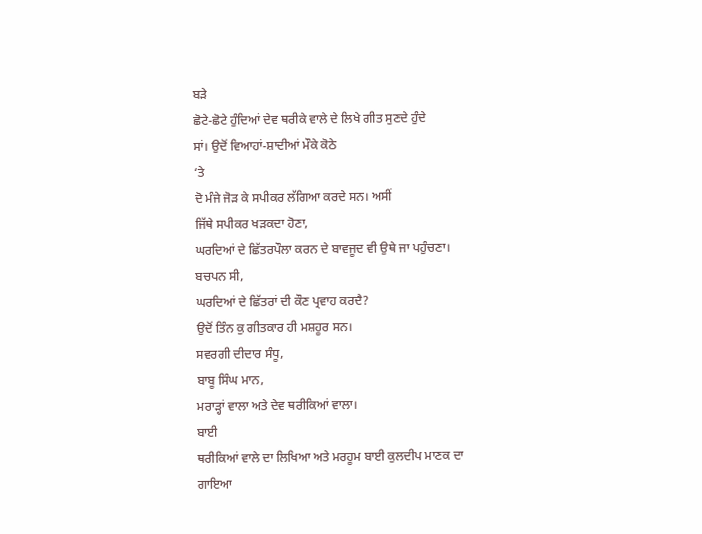ਬੜੇ
ਛੋਟੇ-ਛੋਟੇ ਹੁੰਦਿਆਂ ਦੇਵ ਥਰੀਕੇ ਵਾਲੇ ਦੇ ਲਿਖੇ ਗੀਤ ਸੁਣਦੇ ਹੁੰਦੇ
ਸਾਂ। ਉਦੋਂ ਵਿਆਹਾਂ-ਸ਼ਾਦੀਆਂ ਮੌਕੇ ਕੋਠੇ
‘ਤੇ
ਦੋ ਮੰਜੇ ਜੋੜ ਕੇ ਸਪੀਕਰ ਲੱਗਿਆ ਕਰਦੇ ਸਨ। ਅਸੀਂ
ਜਿੱਥੇ ਸਪੀਕਰ ਖੜਕਦਾ ਹੋਣਾ,
ਘਰਦਿਆਂ ਦੇ ਛਿੱਤਰਪੌਲਾ ਕਰਨ ਦੇ ਬਾਵਜੂਦ ਵੀ ਉਥੇ ਜਾ ਪਹੁੰਚਣਾ।
ਬਚਪਨ ਸੀ,
ਘਰਦਿਆਂ ਦੇ ਛਿੱਤਰਾਂ ਦੀ ਕੌਣ ਪ੍ਰਵਾਹ ਕਰਦੈ?
ਉਦੋਂ ਤਿੰਨ ਕੁ ਗੀਤਕਾਰ ਹੀ ਮਸ਼ਹੂਰ ਸਨ।
ਸਵਰਗੀ ਦੀਦਾਰ ਸੰਧੂ,
ਬਾਬੂ ਸਿੰਘ ਮਾਨ,
ਮਰਾੜ੍ਹਾਂ ਵਾਲਾ ਅਤੇ ਦੇਵ ਥਰੀਕਿਆਂ ਵਾਲਾ।
ਬਾਈ
ਥਰੀਕਿਆਂ ਵਾਲੇ ਦਾ ਲਿਖਿਆ ਅਤੇ ਮਰਹੂਮ ਬਾਈ ਕੁਲਦੀਪ ਮਾਣਕ ਦਾ
ਗਾਇਆ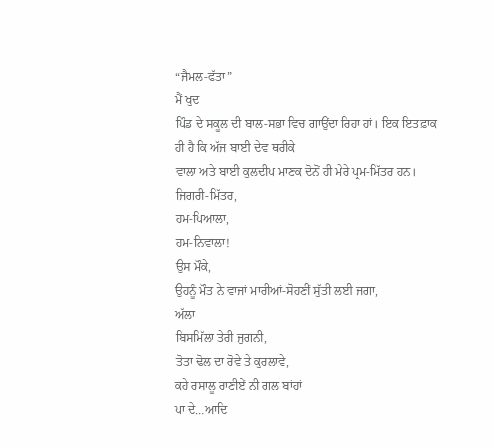“ਜੈਮਲ-ਫੱਤਾ”
ਮੈਂ ਖੁਦ
ਪਿੰਡ ਦੇ ਸਕੂਲ ਦੀ ਬਾਲ-ਸਭਾ ਵਿਚ ਗਾਉਂਦਾ ਰਿਹਾ ਹਾਂ। ਇਕ ਇਤਫ਼ਾਕ
ਹੀ ਹੈ ਕਿ ਅੱਜ ਬਾਈ ਦੇਵ ਥਰੀਕੇ
ਵਾਲਾ ਅਤੇ ਬਾਈ ਕੁਲਦੀਪ ਮਾਣਕ ਦੋਨੋਂ ਹੀ ਮੇਰੇ ਪ੍ਰਮ-ਮਿੱਤਰ ਹਨ।
ਜਿਗਰੀ-ਮਿੱਤਰ,
ਹਮ-ਪਿਆਲਾ,
ਹਮ-ਨਿਵਾਲਾ!
ਉਸ ਮੌਕੇ,
ਉਹਨੂੰ ਮੌਤ ਨੇ ਵਾਜਾਂ ਮਾਰੀਆਂ-ਸੋਹਣੀਂ ਸੁੱਤੀ ਲਈ ਜਗਾ,
ਅੱਲਾ
ਬਿਸਮਿੱਲਾ ਤੇਰੀ ਜੁਗਨੀ,
ਤੋਤਾ ਢੋਲ ਦਾ ਰੋਵੇ ਤੇ ਕੁਰਲਾਵੇ,
ਕਹੇ ਰਸਾਲੂ ਰਾਣੀਏਂ ਨੀ ਗਲ ਬਾਂਹਾਂ
ਪਾ ਦੇ…ਆਦਿ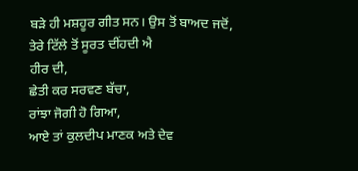ਬੜੇ ਹੀ ਮਸ਼ਹੂਰ ਗੀਤ ਸਨ। ਉਸ ਤੋਂ ਬਾਅਦ ਜਦੋਂ,
ਤੇਰੇ ਟਿੱਲੇ ਤੋਂ ਸੂਰਤ ਦੀਂਹਦੀ ਐ
ਹੀਰ ਦੀ,
ਛੇਤੀ ਕਰ ਸਰਵਣ ਬੱਚਾ,
ਰਾਂਝਾ ਜੋਗੀ ਹੋ ਗਿਆ,
ਆਏ ਤਾਂ ਕੁਲਦੀਪ ਮਾਣਕ ਅਤੇ ਦੇਵ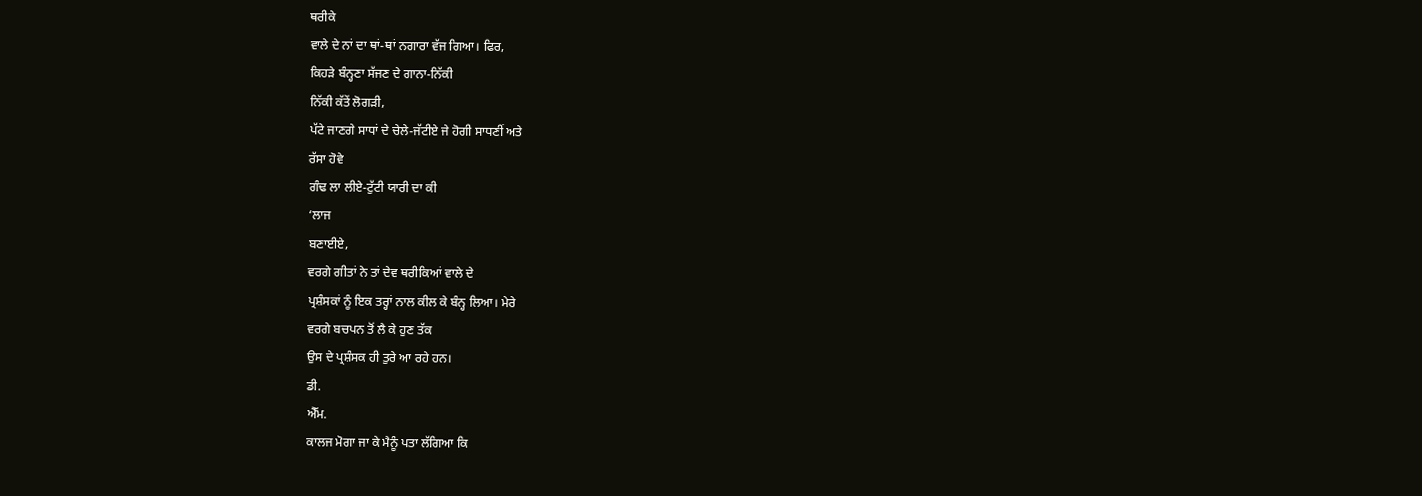ਥਰੀਕੇ
ਵਾਲੇ ਦੇ ਨਾਂ ਦਾ ਥਾਂ-ਥਾਂ ਨਗਾਰਾ ਵੱਜ ਗਿਆ। ਫਿਰ,
ਕਿਹੜੇ ਬੰਨ੍ਹਣਾ ਸੱਜਣ ਦੇ ਗਾਨਾ-ਨਿੱਕੀ
ਨਿੱਕੀ ਕੱਤੇਂ ਲੋਗੜੀ,
ਪੱਟੇ ਜਾਣਗੇ ਸਾਧਾਂ ਦੇ ਚੇਲੇ-ਜੱਟੀਏ ਜੇ ਹੋਗੀ ਸਾਧਣੀਂ ਅਤੇ
ਰੱਸਾ ਹੋਵੇ
ਗੰਢ ਲਾ ਲੀਏ-ਟੁੱਟੀ ਯਾਰੀ ਦਾ ਕੀ
‘ਲਾਜ
ਬਣਾਈਏ,
ਵਰਗੇ ਗੀਤਾਂ ਨੇ ਤਾਂ ਦੇਵ ਥਰੀਕਿਆਂ ਵਾਲੇ ਦੇ
ਪ੍ਰਸ਼ੰਸਕਾਂ ਨੂੰ ਇਕ ਤਰ੍ਹਾਂ ਨਾਲ ਕੀਲ ਕੇ ਬੰਨ੍ਹ ਲਿਆ। ਮੇਰੇ
ਵਰਗੇ ਬਚਪਨ ਤੋਂ ਲੈ ਕੇ ਹੁਣ ਤੱਕ
ਉਸ ਦੇ ਪ੍ਰਸ਼ੰਸਕ ਹੀ ਤੁਰੇ ਆ ਰਹੇ ਹਨ।
ਡੀ.
ਐੱਮ.
ਕਾਲਜ ਮੋਗਾ ਜਾ ਕੇ ਮੈਨੂੰ ਪਤਾ ਲੱਗਿਆ ਕਿ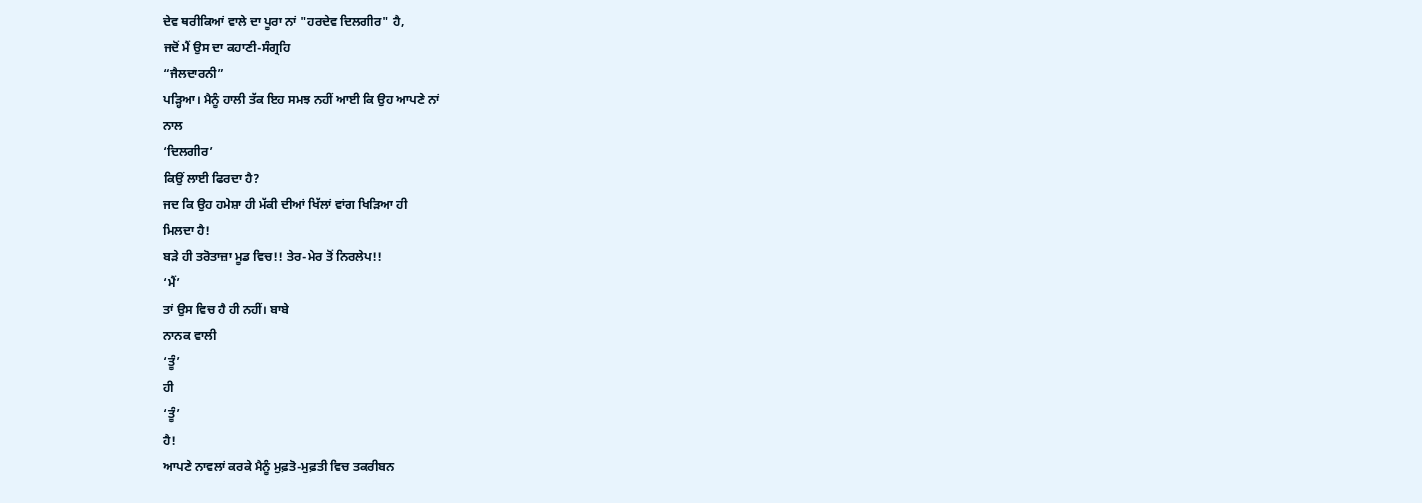ਦੇਵ ਥਰੀਕਿਆਂ ਵਾਲੇ ਦਾ ਪੂਰਾ ਨਾਂ "ਹਰਦੇਵ ਦਿਲਗੀਰ" ਹੈ,
ਜਦੋਂ ਮੈਂ ਉਸ ਦਾ ਕਹਾਣੀ-ਸੰਗ੍ਰਹਿ
“ਜੈਲਦਾਰਨੀ”
ਪੜ੍ਹਿਆ। ਮੈਨੂੰ ਹਾਲੀ ਤੱਕ ਇਹ ਸਮਝ ਨਹੀਂ ਆਈ ਕਿ ਉਹ ਆਪਣੇ ਨਾਂ
ਨਾਲ
‘ਦਿਲਗੀਰ’
ਕਿਉਂ ਲਾਈ ਫਿਰਦਾ ਹੈ?
ਜਦ ਕਿ ਉਹ ਹਮੇਸ਼ਾ ਹੀ ਮੱਕੀ ਦੀਆਂ ਖਿੱਲਾਂ ਵਾਂਗ ਖਿੜਿਆ ਹੀ
ਮਿਲਦਾ ਹੈ!
ਬੜੇ ਹੀ ਤਰੋਤਾਜ਼ਾ ਮੂਡ ਵਿਚ!! ਤੇਰ-ਮੇਰ ਤੋਂ ਨਿਰਲੇਪ!!
‘ਮੈਂ’
ਤਾਂ ਉਸ ਵਿਚ ਹੈ ਹੀ ਨਹੀਂ। ਬਾਬੇ
ਨਾਨਕ ਵਾਲੀ
‘ਤੂੰ’
ਹੀ
‘ਤੂੰ’
ਹੈ!
ਆਪਣੇ ਨਾਵਲਾਂ ਕਰਕੇ ਮੈਨੂੰ ਮੁਫ਼ਤੋ-ਮੁਫ਼ਤੀ ਵਿਚ ਤਕਰੀਬਨ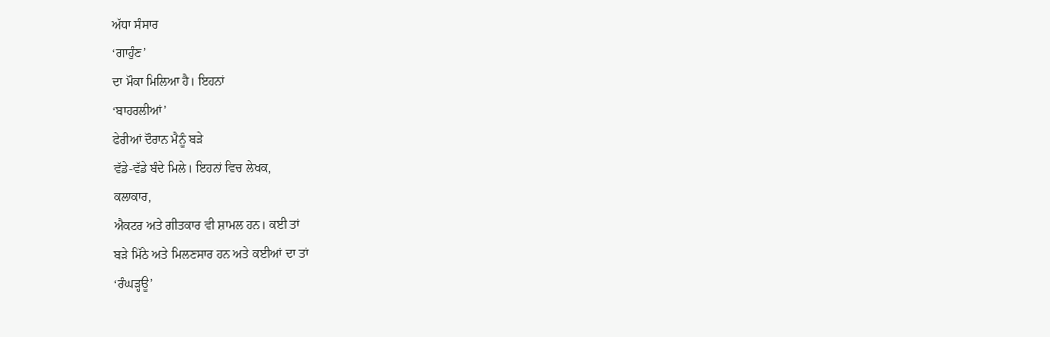ਅੱਧਾ ਸੰਸਾਰ
‘ਗਾਹੁੰਣ’
ਦਾ ਮੌਕਾ ਮਿਲਿਆ ਹੈ। ਇਹਨਾਂ
‘ਬਾਹਰਲੀਆਂ’
ਫੇਰੀਆਂ ਦੌਰਾਨ ਮੈਨੂੰ ਬੜੇ
ਵੱਡੇ-ਵੱਡੇ ਬੰਦੇ ਮਿਲੇ। ਇਹਨਾਂ ਵਿਚ ਲੇਖਕ,
ਕਲਾਕਾਰ,
ਐਕਟਰ ਅਤੇ ਗੀਤਕਾਰ ਵੀ ਸ਼ਾਮਲ ਹਨ। ਕਈ ਤਾਂ
ਬੜੇ ਮਿੱਠੇ ਅਤੇ ਮਿਲਣਸਾਰ ਹਨ ਅਤੇ ਕਈਆਂ ਦਾ ਤਾਂ
‘ਰੰਘੜ੍ਹਊ’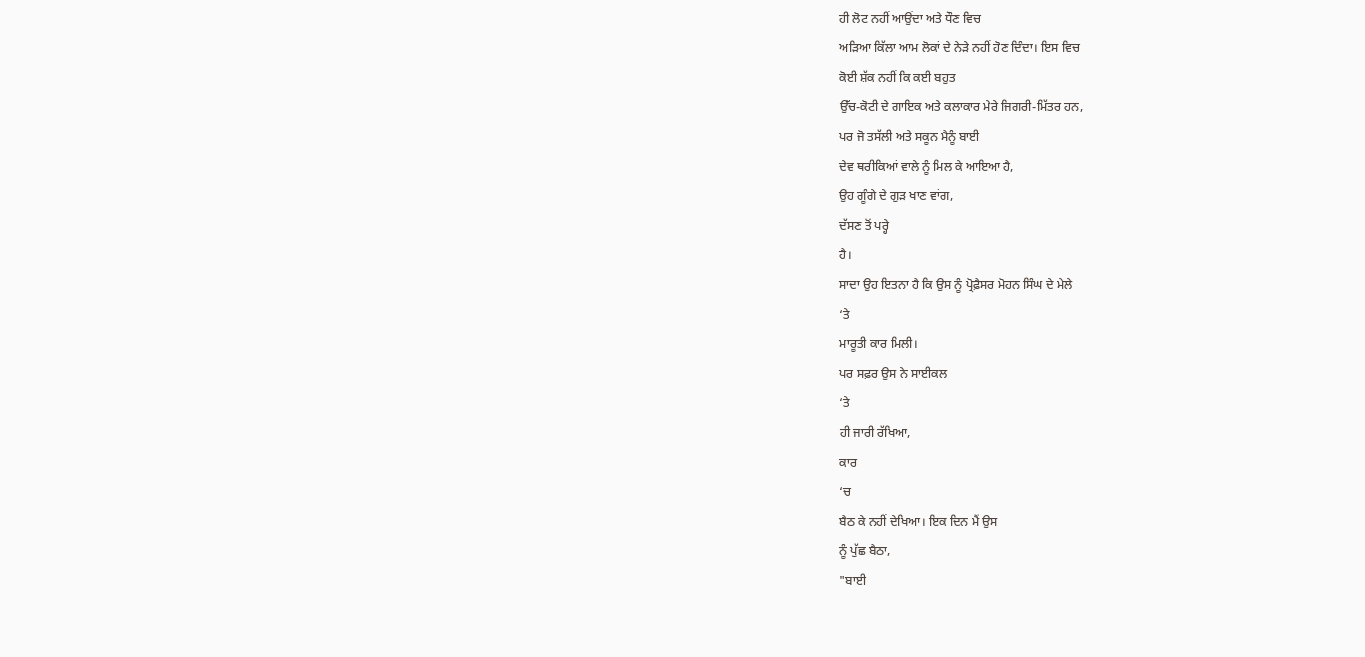ਹੀ ਲੋਟ ਨਹੀਂ ਆਉਂਦਾ ਅਤੇ ਧੌਣ ਵਿਚ
ਅੜਿਆ ਕਿੱਲਾ ਆਮ ਲੋਕਾਂ ਦੇ ਨੇੜੇ ਨਹੀਂ ਹੋਣ ਦਿੰਦਾ। ਇਸ ਵਿਚ
ਕੋਈ ਸ਼ੱਕ ਨਹੀਂ ਕਿ ਕਈ ਬਹੁਤ
ਉੱਚ-ਕੋਟੀ ਦੇ ਗਾਇਕ ਅਤੇ ਕਲਾਕਾਰ ਮੇਰੇ ਜਿਗਰੀ-ਮਿੱਤਰ ਹਨ,
ਪਰ ਜੋ ਤਸੱਲੀ ਅਤੇ ਸਕੂਨ ਮੈਨੂੰ ਬਾਈ
ਦੇਵ ਥਰੀਕਿਆਂ ਵਾਲੇ ਨੂੰ ਮਿਲ ਕੇ ਆਇਆ ਹੈ,
ਉਹ ਗੂੰਗੇ ਦੇ ਗੁੜ ਖਾਣ ਵਾਂਗ,
ਦੱਸਣ ਤੋਂ ਪਰ੍ਹੇ
ਹੈ।
ਸਾਦਾ ਉਹ ਇਤਨਾ ਹੈ ਕਿ ਉਸ ਨੂੰ ਪ੍ਰੋਫ਼ੈਸਰ ਮੋਹਨ ਸਿੰਘ ਦੇ ਮੇਲੇ
‘ਤੇ
ਮਾਰੂਤੀ ਕਾਰ ਮਿਲੀ।
ਪਰ ਸਫ਼ਰ ਉਸ ਨੇ ਸਾਈਕਲ
‘ਤੇ
ਹੀ ਜਾਰੀ ਰੱਖਿਆ,
ਕਾਰ
‘ਚ
ਬੈਠ ਕੇ ਨਹੀਂ ਦੇਖਿਆ। ਇਕ ਦਿਨ ਮੈਂ ਉਸ
ਨੂੰ ਪੁੱਛ ਬੈਠਾ,
"ਬਾਈ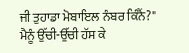ਜੀ ਤੁਹਾਡਾ ਮੋਬਾਇਲ ਨੰਬਰ ਕਿੰਨੈਂ?"
ਮੈਨੂੰ ਉੱਚੀ-ਉੱਚੀ ਹੱਸ ਕੇ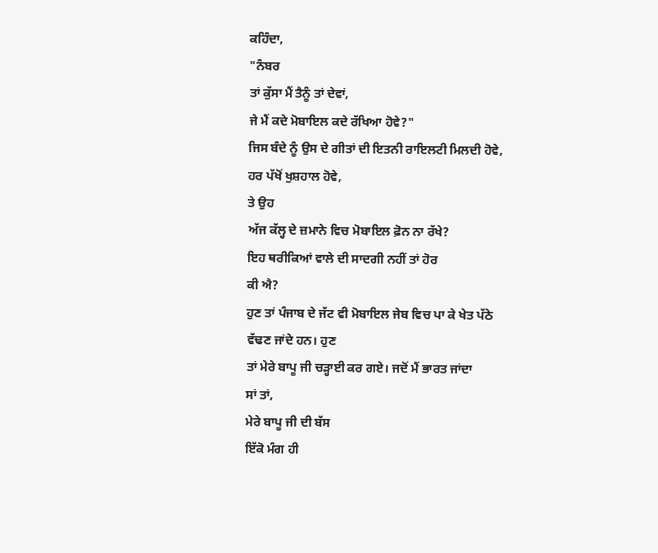ਕਹਿੰਦਾ,
"ਨੰਬਰ
ਤਾਂ ਕੁੱਸਾ ਮੈਂ ਤੈਨੂੰ ਤਾਂ ਦੇਵਾਂ,
ਜੇ ਮੈਂ ਕਦੇ ਮੋਬਾਇਲ ਕਦੇ ਰੱਖਿਆ ਹੋਵੇ?"
ਜਿਸ ਬੰਦੇ ਨੂੰ ਉਸ ਦੇ ਗੀਤਾਂ ਦੀ ਇਤਨੀ ਰਾਇਲਟੀ ਮਿਲਦੀ ਹੋਵੇ,
ਹਰ ਪੱਖੋਂ ਖੁਸ਼ਹਾਲ ਹੋਵੇ,
ਤੇ ਉਹ
ਅੱਜ ਕੱਲ੍ਹ ਦੇ ਜ਼ਮਾਨੇ ਵਿਚ ਮੋਬਾਇਲ ਫ਼ੋਨ ਨਾ ਰੱਖੇ?
ਇਹ ਥਰੀਕਿਆਂ ਵਾਲੇ ਦੀ ਸਾਦਗੀ ਨਹੀਂ ਤਾਂ ਹੋਰ
ਕੀ ਐ?
ਹੁਣ ਤਾਂ ਪੰਜਾਬ ਦੇ ਜੱਟ ਵੀ ਮੋਬਾਇਲ ਜੇਬ ਵਿਚ ਪਾ ਕੇ ਖੇਤ ਪੱਠੇ
ਵੱਢਣ ਜਾਂਦੇ ਹਨ। ਹੁਣ
ਤਾਂ ਮੇਰੇ ਬਾਪੂ ਜੀ ਚੜ੍ਹਾਈ ਕਰ ਗਏ। ਜਦੋਂ ਮੈਂ ਭਾਰਤ ਜਾਂਦਾ
ਸਾਂ ਤਾਂ,
ਮੇਰੇ ਬਾਪੂ ਜੀ ਦੀ ਬੱਸ
ਇੱਕੋ ਮੰਗ ਹੀ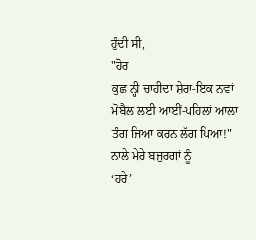ਹੁੰਦੀ ਸੀ,
"ਹੋਰ
ਕੁਛ ਨ੍ਹੀ ਚਾਹੀਦਾ ਸ਼ੇਰਾ-ਇਕ ਨਵਾਂ ਮੋਬੈਲ ਲਈ ਆਈਂ-ਪਹਿਲਾਂ ਆਲਾ
ਤੰਗ ਜਿਆ ਕਰਨ ਲੱਗ ਪਿਆ!" ਨਾਲੇ ਮੇਰੇ ਬਜੁਰਗਾਂ ਨੂੰ
‘ਹਰੇ’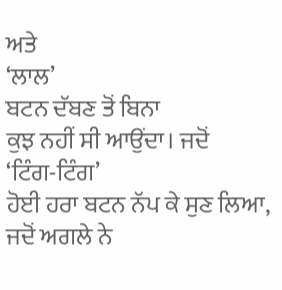ਅਤੇ
‘ਲਾਲ’
ਬਟਨ ਦੱਬਣ ਤੋਂ ਬਿਨਾ
ਕੁਝ ਨਹੀਂ ਸੀ ਆਉਂਦਾ। ਜਦੋਂ
‘ਟਿੰਗ-ਟਿੰਗ’
ਹੋਈ ਹਰਾ ਬਟਨ ਨੱਪ ਕੇ ਸੁਣ ਲਿਆ,
ਜਦੋਂ ਅਗਲੇ ਨੇ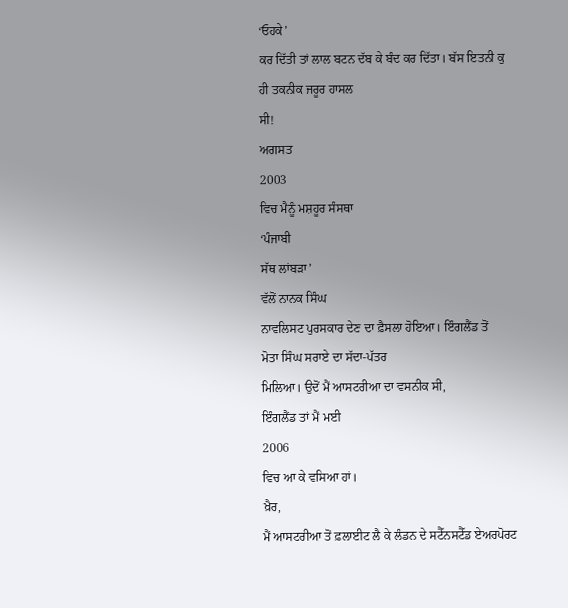‘ਓਹਕੇ’
ਕਰ ਦਿੱਤੀ ਤਾਂ ਲਾਲ ਬਟਨ ਦੱਬ ਕੇ ਬੰਦ ਕਰ ਦਿੱਤਾ। ਬੱਸ ਇਤਨੀ ਕੁ
ਹੀ ਤਕਨੀਕ ਜਰੂਰ ਹਾਸਲ
ਸੀ!
ਅਗਸਤ
2003
ਵਿਚ ਮੈਨੂੰ ਮਸ਼ਹੂਰ ਸੰਸਥਾ
‘ਪੰਜਾਬੀ
ਸੱਥ ਲਾਂਬੜਾ’
ਵੱਲੋਂ ਨਾਨਕ ਸਿੰਘ
ਨਾਵਲਿਸਟ ਪੁਰਸਕਾਰ ਦੇਣ ਦਾ ਫ਼ੈਸਲਾ ਹੋਇਆ। ਇੰਗਲੈਂਡ ਤੋਂ
ਮੋਤਾ ਸਿੰਘ ਸਰਾਏ ਦਾ ਸੱਦਾ-ਪੱਤਰ
ਮਿਲਿਆ। ਉਦੋਂ ਮੈਂ ਆਸਟਰੀਆ ਦਾ ਵਸਨੀਕ ਸੀ,
ਇੰਗਲੈਂਡ ਤਾਂ ਮੈਂ ਮਈ
2006
ਵਿਚ ਆ ਕੇ ਵਸਿਆ ਹਾਂ।
ਖ਼ੈਰ,
ਮੈਂ ਆਸਟਰੀਆ ਤੋਂ ਫ਼ਲਾਈਟ ਲੈ ਕੇ ਲੰਡਨ ਦੇ ਸਟੈੱਨਸਟੈੱਡ ਏਅਰਪੋਰਟ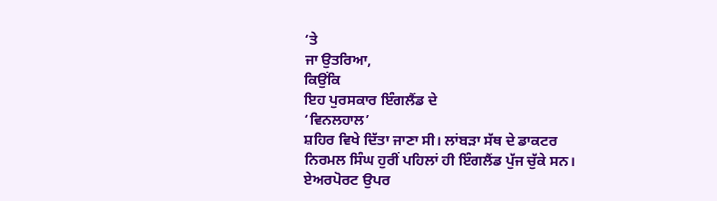‘ਤੇ
ਜਾ ਉਤਰਿਆ,
ਕਿਉਂਕਿ
ਇਹ ਪੁਰਸਕਾਰ ਇੰਗਲੈਂਡ ਦੇ
‘ਵਿਨਲਹਾਲ’
ਸ਼ਹਿਰ ਵਿਖੇ ਦਿੱਤਾ ਜਾਣਾ ਸੀ। ਲਾਂਬੜਾ ਸੱਥ ਦੇ ਡਾਕਟਰ
ਨਿਰਮਲ ਸਿੰਘ ਹੁਰੀਂ ਪਹਿਲਾਂ ਹੀ ਇੰਗਲੈਂਡ ਪੁੱਜ ਚੁੱਕੇ ਸਨ।
ਏਅਰਪੋਰਟ ਉਪਰ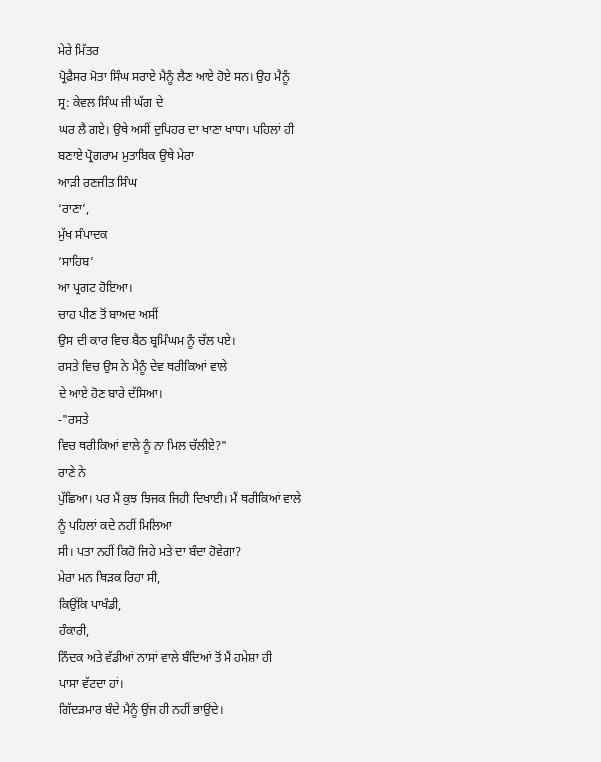ਮੇਰੇ ਮਿੱਤਰ
ਪ੍ਰੋਫ਼ੈਸਰ ਮੋਤਾ ਸਿੰਘ ਸਰਾਏ ਮੈਨੂੰ ਲੈਣ ਆਏ ਹੋਏ ਸਨ। ਉਹ ਮੈਨੂੰ
ਸ੍ਰ: ਕੇਵਲ ਸਿੰਘ ਜੀ ਘੱਗ ਦੇ
ਘਰ ਲੈ ਗਏ। ਉਥੇ ਅਸੀਂ ਦੁਪਿਹਰ ਦਾ ਖਾਣਾ ਖਾਧਾ। ਪਹਿਲਾਂ ਹੀ
ਬਣਾਏ ਪ੍ਰੋਗਰਾਮ ਮੁਤਾਬਿਕ ਉਥੇ ਮੇਰਾ
ਆੜੀ ਰਣਜੀਤ ਸਿੰਘ
‘ਰਾਣਾ’,
ਮੁੱਖ ਸੰਪਾਦਕ
‘ਸਾਹਿਬ’
ਆ ਪ੍ਰਗਟ ਹੋਇਆ।
ਚਾਹ ਪੀਣ ਤੋਂ ਬਾਅਦ ਅਸੀਂ
ਉਸ ਦੀ ਕਾਰ ਵਿਚ ਬੈਠ ਬ੍ਰਮਿੰਘਮ ਨੂੰ ਚੱਲ ਪਏ।
ਰਸਤੇ ਵਿਚ ਉਸ ਨੇ ਮੈਨੂੰ ਦੇਵ ਥਰੀਕਿਆਂ ਵਾਲੇ
ਦੇ ਆਏ ਹੋਣ ਬਾਰੇ ਦੱਸਿਆ।
-"ਰਸਤੇ
ਵਿਚ ਥਰੀਕਿਆਂ ਵਾਲੇ ਨੂੰ ਨਾ ਮਿਲ ਚੱਲੀਏ?"
ਰਾਣੇ ਨੇ
ਪੁੱਛਿਆ। ਪਰ ਮੈਂ ਕੁਝ ਝਿਜਕ ਜਿਹੀ ਦਿਖਾਈ। ਮੈਂ ਥਰੀਕਿਆਂ ਵਾਲੇ
ਨੂੰ ਪਹਿਲਾਂ ਕਦੇ ਨਹੀਂ ਮਿਲਿਆ
ਸੀ। ਪਤਾ ਨਹੀਂ ਕਿਹੋ ਜਿਹੇ ਮਤੇ ਦਾ ਬੰਦਾ ਹੋਵੇਗਾ?
ਮੇਰਾ ਮਨ ਥਿੜਕ ਰਿਹਾ ਸੀ,
ਕਿਉਂਕਿ ਪਾਖੰਡੀ,
ਹੰਕਾਰੀ,
ਨਿੰਦਕ ਅਤੇ ਵੱਡੀਆਂ ਨਾਸਾਂ ਵਾਲੇ ਬੰਦਿਆਂ ਤੋਂ ਮੈਂ ਹਮੇਸ਼ਾ ਹੀ
ਪਾਸਾ ਵੱਟਦਾ ਹਾਂ।
ਗਿੱਦੜਮਾਰ ਬੰਦੇ ਮੈਨੂੰ ਉਂਜ ਹੀ ਨਹੀਂ ਭਾਉਂਦੇ।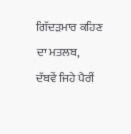ਗਿੱਦੜਮਾਰ ਕਹਿਣ
ਦਾ ਮਤਲਬ,
ਦੱਬਵੇਂ ਜਿਹੇ ਪੈਰੀਂ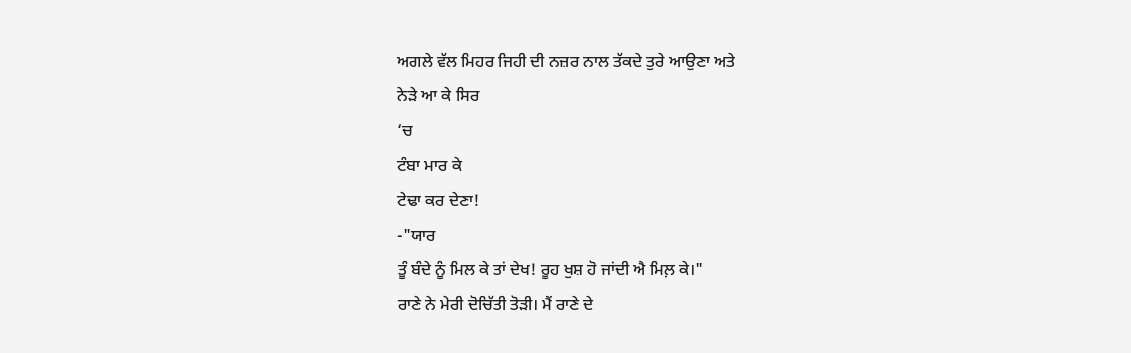ਅਗਲੇ ਵੱਲ ਮਿਹਰ ਜਿਹੀ ਦੀ ਨਜ਼ਰ ਨਾਲ ਤੱਕਦੇ ਤੁਰੇ ਆਉਣਾ ਅਤੇ
ਨੇੜੇ ਆ ਕੇ ਸਿਰ
‘ਚ
ਟੰਬਾ ਮਾਰ ਕੇ
ਟੇਢਾ ਕਰ ਦੇਣਾ!
-"ਯਾਰ
ਤੂੰ ਬੰਦੇ ਨੂੰ ਮਿਲ ਕੇ ਤਾਂ ਦੇਖ! ਰੂਹ ਖੁਸ਼ ਹੋ ਜਾਂਦੀ ਐ ਮਿਲ਼ ਕੇ।"
ਰਾਣੇ ਨੇ ਮੇਰੀ ਦੋਚਿੱਤੀ ਤੋੜੀ। ਮੈਂ ਰਾਣੇ ਦੇ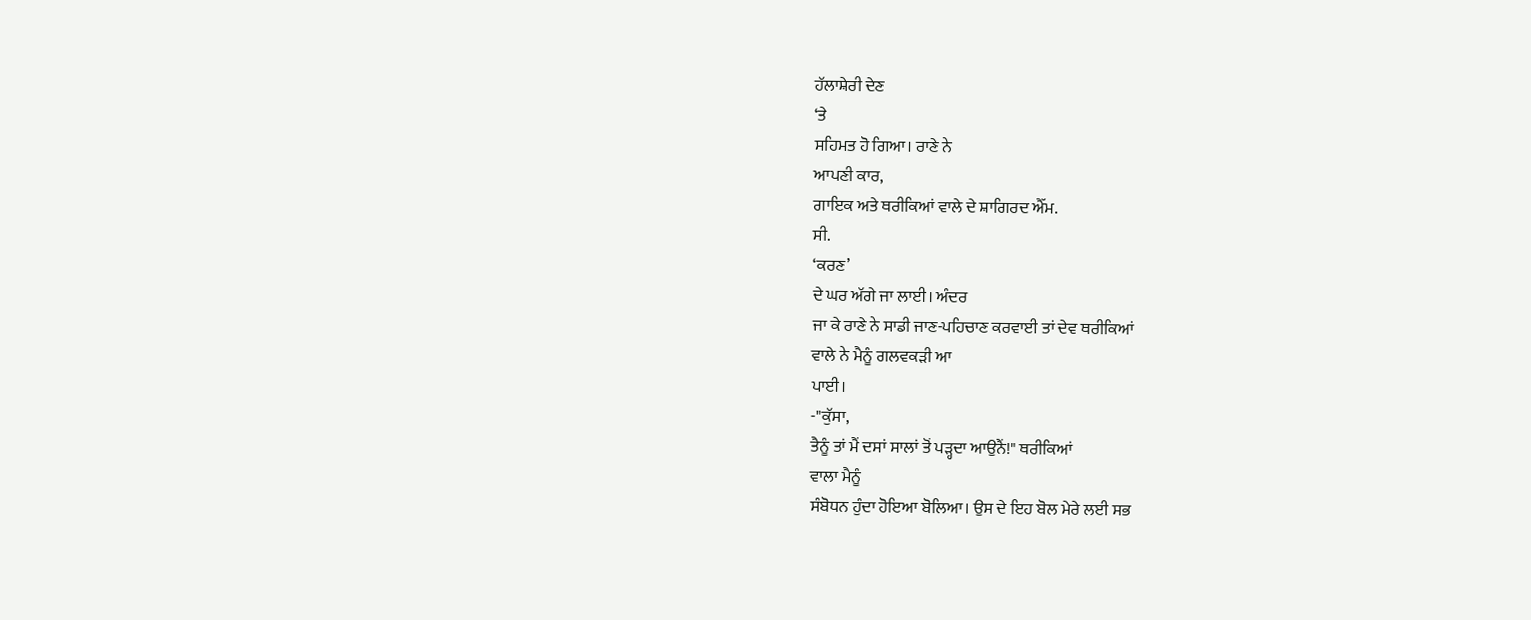ਹੱਲਾਸ਼ੇਰੀ ਦੇਣ
‘ਤੇ
ਸਹਿਮਤ ਹੋ ਗਿਆ। ਰਾਣੇ ਨੇ
ਆਪਣੀ ਕਾਰ,
ਗਾਇਕ ਅਤੇ ਥਰੀਕਿਆਂ ਵਾਲੇ ਦੇ ਸ਼ਾਗਿਰਦ ਐੱਮ.
ਸੀ.
‘ਕਰਣ’
ਦੇ ਘਰ ਅੱਗੇ ਜਾ ਲਾਈ। ਅੰਦਰ
ਜਾ ਕੇ ਰਾਣੇ ਨੇ ਸਾਡੀ ਜਾਣ-ਪਹਿਚਾਣ ਕਰਵਾਈ ਤਾਂ ਦੇਵ ਥਰੀਕਿਆਂ
ਵਾਲੇ ਨੇ ਮੈਨੂੰ ਗਲਵਕੜੀ ਆ
ਪਾਈ।
-"ਕੁੱਸਾ,
ਤੈਨੂੰ ਤਾਂ ਮੈਂ ਦਸਾਂ ਸਾਲਾਂ ਤੋਂ ਪੜ੍ਹਦਾ ਆਉਨੈਂ!" ਥਰੀਕਿਆਂ
ਵਾਲਾ ਮੈਨੂੰ
ਸੰਬੋਧਨ ਹੁੰਦਾ ਹੋਇਆ ਬੋਲਿਆ। ਉਸ ਦੇ ਇਹ ਬੋਲ ਮੇਰੇ ਲਈ ਸਭ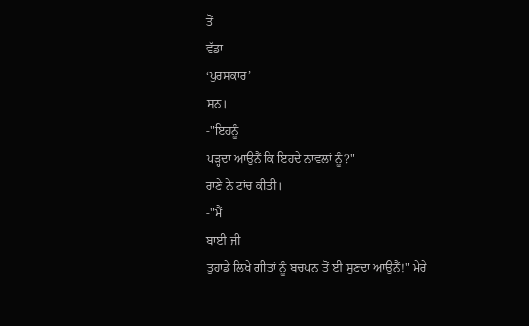ਤੋਂ
ਵੱਡਾ
‘ਪੁਰਸਕਾਰ’
ਸਨ।
-"ਇਹਨੂੰ
ਪੜ੍ਹਦਾ ਆਉਨੈਂ ਕਿ ਇਹਦੇ ਨਾਵਲਾਂ ਨੂੰ?"
ਰਾਣੇ ਨੇ ਟਾਂਚ ਕੀਤੀ।
-"ਮੈਂ
ਬਾਈ ਜੀ
ਤੁਹਾਡੇ ਲਿਖੇ ਗੀਤਾਂ ਨੂੰ ਬਚਪਨ ਤੋਂ ਈ ਸੁਣਦਾ ਆਉਨੈਂ!" ਮੇਰੇ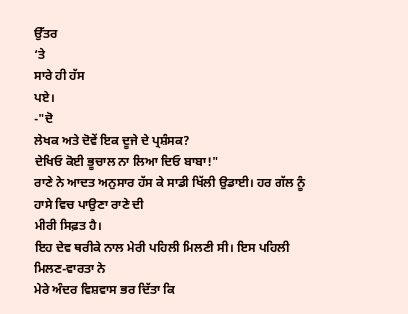ਉੱਤਰ
‘ਤੇ
ਸਾਰੇ ਹੀ ਹੱਸ
ਪਏ।
-"ਦੋ
ਲੇਖਕ ਅਤੇ ਦੋਵੇਂ ਇਕ ਦੂਜੇ ਦੇ ਪ੍ਰਸ਼ੰਸਕ?
ਦੇਖਿਓ ਕੋਈ ਭੂਚਾਲ ਨਾ ਲਿਆ ਦਿਓ ਬਾਬਾ!"
ਰਾਣੇ ਨੇ ਆਦਤ ਅਨੁਸਾਰ ਹੱਸ ਕੇ ਸਾਡੀ ਖਿੱਲੀ ਉਡਾਈ। ਹਰ ਗੱਲ ਨੂੰ
ਹਾਸੇ ਵਿਚ ਪਾਉਣਾ ਰਾਣੇ ਦੀ
ਮੀਰੀ ਸਿਫ਼ਤ ਹੈ।
ਇਹ ਦੇਵ ਥਰੀਕੇ ਨਾਲ ਮੇਰੀ ਪਹਿਲੀ ਮਿਲਣੀ ਸੀ। ਇਸ ਪਹਿਲੀ
ਮਿਲਣ-ਵਾਰਤਾ ਨੇ
ਮੇਰੇ ਅੰਦਰ ਵਿਸ਼ਵਾਸ ਭਰ ਦਿੱਤਾ ਕਿ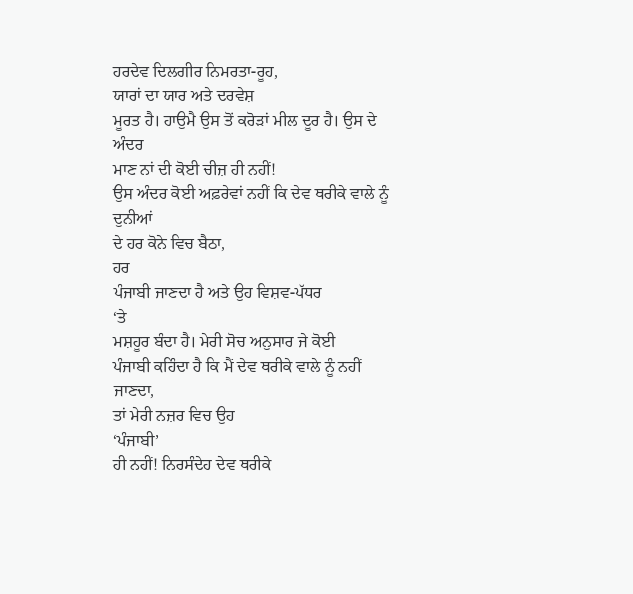ਹਰਦੇਵ ਦਿਲਗੀਰ ਨਿਮਰਤਾ-ਰੂਹ,
ਯਾਰਾਂ ਦਾ ਯਾਰ ਅਤੇ ਦਰਵੇਸ਼
ਮੂਰਤ ਹੈ। ਹਾਉਮੈ ਉਸ ਤੋਂ ਕਰੋੜਾਂ ਮੀਲ ਦੂਰ ਹੈ। ਉਸ ਦੇ ਅੰਦਰ
ਮਾਣ ਨਾਂ ਦੀ ਕੋਈ ਚੀਜ਼ ਹੀ ਨਹੀਂ!
ਉਸ ਅੰਦਰ ਕੋਈ ਅਫ਼ਰੇਵਾਂ ਨਹੀਂ ਕਿ ਦੇਵ ਥਰੀਕੇ ਵਾਲੇ ਨੂੰ ਦੁਨੀਆਂ
ਦੇ ਹਰ ਕੋਨੇ ਵਿਚ ਬੈਠਾ,
ਹਰ
ਪੰਜਾਬੀ ਜਾਣਦਾ ਹੈ ਅਤੇ ਉਹ ਵਿਸ਼ਵ-ਪੱਧਰ
‘ਤੇ
ਮਸ਼ਹੂਰ ਬੰਦਾ ਹੈ। ਮੇਰੀ ਸੋਚ ਅਨੁਸਾਰ ਜੇ ਕੋਈ
ਪੰਜਾਬੀ ਕਹਿੰਦਾ ਹੈ ਕਿ ਮੈਂ ਦੇਵ ਥਰੀਕੇ ਵਾਲੇ ਨੂੰ ਨਹੀਂ ਜਾਣਦਾ,
ਤਾਂ ਮੇਰੀ ਨਜ਼ਰ ਵਿਚ ਉਹ
‘ਪੰਜਾਬੀ’
ਹੀ ਨਹੀਂ! ਨਿਰਸੰਦੇਹ ਦੇਵ ਥਰੀਕੇ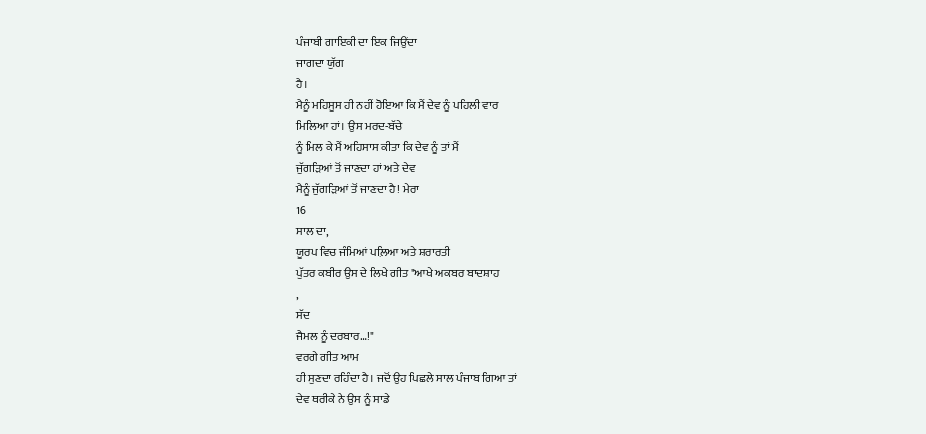ਪੰਜਾਬੀ ਗਾਇਕੀ ਦਾ ਇਕ ਜਿਉਂਦਾ
ਜਾਗਦਾ ਯੁੱਗ
ਹੈ।
ਮੈਨੂੰ ਮਹਿਸੂਸ ਹੀ ਨਹੀਂ ਹੋਇਆ ਕਿ ਮੈਂ ਦੇਵ ਨੂੰ ਪਹਿਲੀ ਵਾਰ
ਮਿਲਿਆ ਹਾਂ। ਉਸ ਮਰਦ-ਬੱਚੇ
ਨੂੰ ਮਿਲ ਕੇ ਮੈਂ ਅਹਿਸਾਸ ਕੀਤਾ ਕਿ ਦੇਵ ਨੂੰ ਤਾਂ ਮੈਂ
ਜੁੱਗੜਿਆਂ ਤੋਂ ਜਾਣਦਾ ਹਾਂ ਅਤੇ ਦੇਵ
ਮੈਨੂੰ ਜੁੱਗੜਿਆਂ ਤੋਂ ਜਾਣਦਾ ਹੈ! ਮੇਰਾ
16
ਸਾਲ ਦਾ,
ਯੂਰਪ ਵਿਚ ਜੰਮਿਆਂ ਪਲ਼ਿਆ ਅਤੇ ਸ਼ਰਾਰਤੀ
ਪੁੱਤਰ ਕਬੀਰ ਉਸ ਦੇ ਲਿਖੇ ਗੀਤ "ਆਖੇ ਅਕਬਰ ਬਾਦਸ਼ਾਹ
,
ਸੱਦ
ਜੈਮਲ ਨੂੰ ਦਰਬਾਰ…!"
ਵਰਗੇ ਗੀਤ ਆਮ
ਹੀ ਸੁਣਦਾ ਰਹਿੰਦਾ ਹੈ। ਜਦੋਂ ਉਹ ਪਿਛਲੇ ਸਾਲ ਪੰਜਾਬ ਗਿਆ ਤਾਂ
ਦੇਵ ਥਰੀਕੇ ਨੇ ਉਸ ਨੂੰ ਸਾਡੇ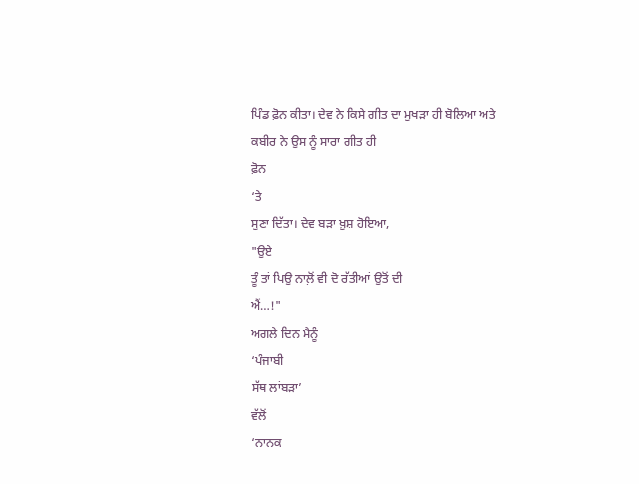ਪਿੰਡ ਫ਼ੋਨ ਕੀਤਾ। ਦੇਵ ਨੇ ਕਿਸੇ ਗੀਤ ਦਾ ਮੁਖੜਾ ਹੀ ਬੋਲਿਆ ਅਤੇ
ਕਬੀਰ ਨੇ ਉਸ ਨੂੰ ਸਾਰਾ ਗੀਤ ਹੀ
ਫ਼ੋਨ
‘ਤੇ
ਸੁਣਾ ਦਿੱਤਾ। ਦੇਵ ਬੜਾ ਖ਼ੁਸ਼ ਹੋਇਆ,
"ਉਏ
ਤੂੰ ਤਾਂ ਪਿਉ ਨਾਲ਼ੋਂ ਵੀ ਦੋ ਰੱਤੀਆਂ ਉਤੋਂ ਦੀ
ਐਂ…!"
ਅਗਲੇ ਦਿਨ ਮੈਨੂੰ
‘ਪੰਜਾਬੀ
ਸੱਥ ਲਾਂਬੜਾ’
ਵੱਲੋਂ
‘ਨਾਨਕ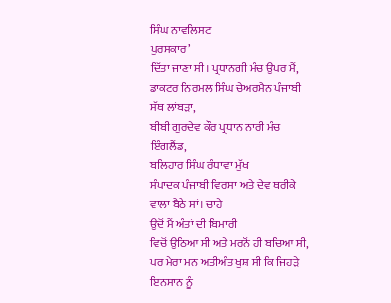ਸਿੰਘ ਨਾਵਲਿਸਟ
ਪੁਰਸਕਾਰ’
ਦਿੱਤਾ ਜਾਣਾ ਸੀ। ਪ੍ਰਧਾਨਗੀ ਮੰਚ ਉਪਰ ਮੈਂ,
ਡਾਕਟਰ ਨਿਰਮਲ ਸਿੰਘ ਚੇਅਰਮੈਨ ਪੰਜਾਬੀ
ਸੱਥ ਲਾਂਬੜਾ,
ਬੀਬੀ ਗੁਰਦੇਵ ਕੌਰ ਪ੍ਰਧਾਨ ਨਾਰੀ ਮੰਚ ਇੰਗਲੈਂਡ,
ਬਲਿਹਾਰ ਸਿੰਘ ਰੰਧਾਵਾ ਮੁੱਖ
ਸੰਪਾਦਕ ਪੰਜਾਬੀ ਵਿਰਸਾ ਅਤੇ ਦੇਵ ਥਰੀਕੇ ਵਾਲਾ ਬੈਠੇ ਸਾਂ। ਚਾਹੇ
ਉਦੋਂ ਮੈਂ ਅੰਤਾਂ ਦੀ ਬਿਮਾਰੀ
ਵਿਚੋਂ ਉਠਿਆ ਸੀ ਅਤੇ ਮਰਨੋਂ ਹੀ ਬਚਿਆ ਸੀ,
ਪਰ ਮੇਰਾ ਮਨ ਅਤੀਅੰਤ ਖੁਸ਼ ਸੀ ਕਿ ਜਿਹੜੇ ਇਨਸਾਨ ਨੂੰ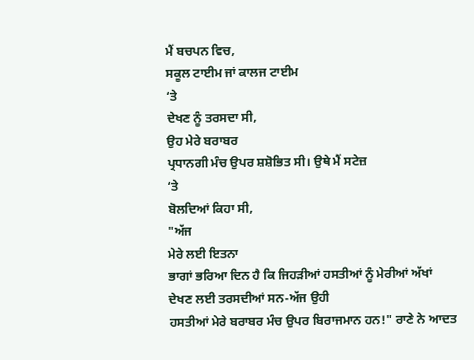ਮੈਂ ਬਚਪਨ ਵਿਚ,
ਸਕੂਲ ਟਾਈਮ ਜਾਂ ਕਾਲਜ ਟਾਈਮ
‘ਤੇ
ਦੇਖਣ ਨੂੰ ਤਰਸਦਾ ਸੀ,
ਉਹ ਮੇਰੇ ਬਰਾਬਰ
ਪ੍ਰਧਾਨਗੀ ਮੰਚ ਉਪਰ ਸ਼ਸ਼ੋਭਿਤ ਸੀ। ਉਥੇ ਮੈਂ ਸਟੇਜ਼
‘ਤੇ
ਬੋਲਦਿਆਂ ਕਿਹਾ ਸੀ,
"ਅੱਜ
ਮੇਰੇ ਲਈ ਇਤਨਾ
ਭਾਗਾਂ ਭਰਿਆ ਦਿਨ ਹੈ ਕਿ ਜਿਹੜੀਆਂ ਹਸਤੀਆਂ ਨੂੰ ਮੇਰੀਆਂ ਅੱਖਾਂ
ਦੇਖਣ ਲਈ ਤਰਸਦੀਆਂ ਸਨ-ਅੱਜ ਉਹੀ
ਹਸਤੀਆਂ ਮੇਰੇ ਬਰਾਬਰ ਮੰਚ ਉਪਰ ਬਿਰਾਜਮਾਨ ਹਨ!" ਰਾਣੇ ਨੇ ਆਦਤ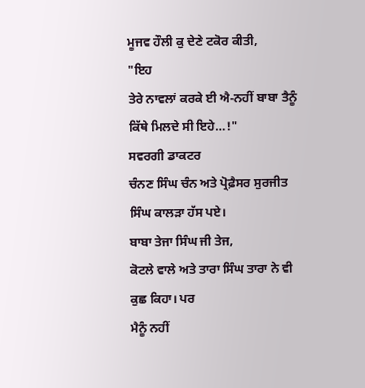ਮੂਜਵ ਹੌਲੀ ਕੁ ਦੇਣੇ ਟਕੋਰ ਕੀਤੀ,
"ਇਹ
ਤੇਰੇ ਨਾਵਲਾਂ ਕਰਕੇ ਈ ਐ-ਨਹੀਂ ਬਾਬਾ ਤੈਨੂੰ ਕਿੱਥੇ ਮਿਲਦੇ ਸੀ ਇਹੇ…!"
ਸਵਰਗੀ ਡਾਕਟਰ
ਚੰਨਣ ਸਿੰਘ ਚੰਨ ਅਤੇ ਪ੍ਰੋਫ਼ੈਸਰ ਸੁਰਜੀਤ ਸਿੰਘ ਕਾਲੜਾ ਹੱਸ ਪਏ।
ਬਾਬਾ ਤੇਜਾ ਸਿੰਘ ਜੀ ਤੇਜ,
ਕੋਟਲੇ ਵਾਲੇ ਅਤੇ ਤਾਰਾ ਸਿੰਘ ਤਾਰਾ ਨੇ ਵੀ ਕੁਛ ਕਿਹਾ। ਪਰ
ਮੈਨੂੰ ਨਹੀਂ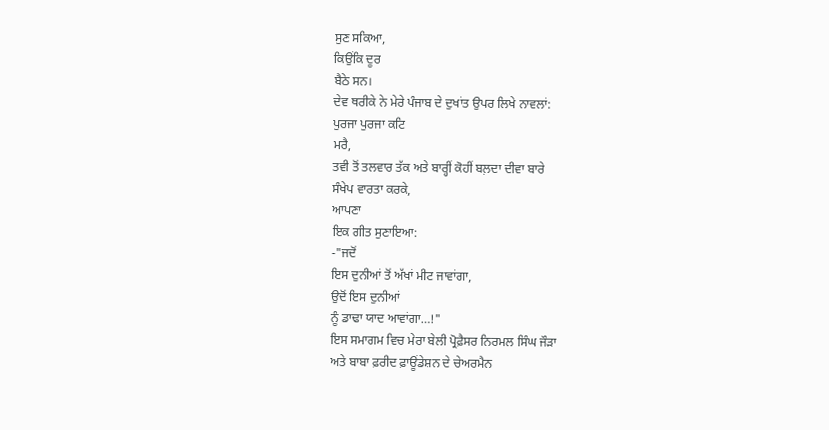ਸੁਣ ਸਕਿਆ,
ਕਿਉਂਕਿ ਦੂਰ
ਬੈਠੇ ਸਨ।
ਦੇਵ ਥਰੀਕੇ ਨੇ ਮੇਰੇ ਪੰਜਾਬ ਦੇ ਦੁਖਾਂਤ ਉਪਰ ਲਿਖੇ ਨਾਵਲਾਂ:
ਪੁਰਜਾ ਪੁਰਜਾ ਕਟਿ
ਮਰੈ,
ਤਵੀ ਤੋਂ ਤਲਵਾਰ ਤੱਕ ਅਤੇ ਬਾਰ੍ਹੀਂ ਕੋਹੀਂ ਬਲ਼ਦਾ ਦੀਵਾ ਬਾਰੇ
ਸੰਖੇਪ ਵਾਰਤਾ ਕਰਕੇ,
ਆਪਣਾ
ਇਕ ਗੀਤ ਸੁਣਾਇਆ:
-"ਜਦੋਂ
ਇਸ ਦੁਨੀਆਂ ਤੋਂ ਅੱਖਾਂ ਮੀਟ ਜਾਵਾਂਗਾ,
ਉਦੋਂ ਇਸ ਦੁਨੀਆਂ
ਨੂੰ ਡਾਢਾ ਯਾਦ ਆਵਾਂਗਾ…!"
ਇਸ ਸਮਾਗਮ ਵਿਚ ਮੇਰਾ ਬੇਲੀ ਪ੍ਰੋਫ਼ੈਸਰ ਨਿਰਮਲ ਸਿੰਘ ਜੌੜਾ
ਅਤੇ ਬਾਬਾ ਫ਼ਰੀਦ ਫ਼ਾਊਂਡੇਸ਼ਨ ਦੇ ਚੇਅਰਮੈਨ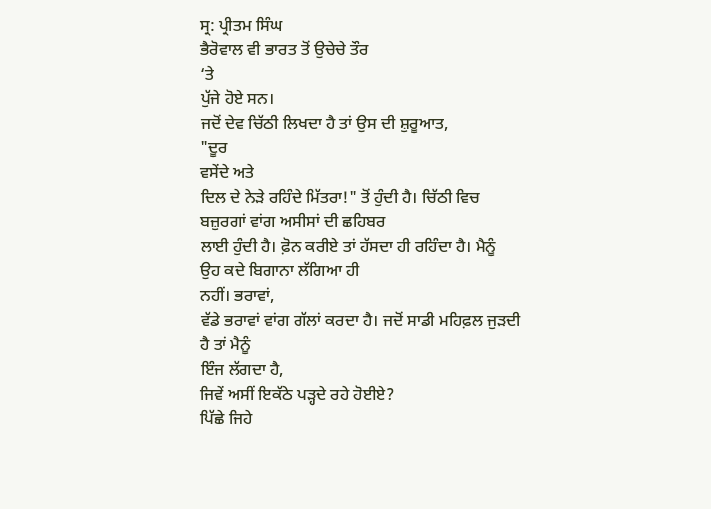ਸ੍ਰ: ਪ੍ਰੀਤਮ ਸਿੰਘ
ਭੈਰੋਵਾਲ ਵੀ ਭਾਰਤ ਤੋਂ ਉਚੇਚੇ ਤੌਰ
‘ਤੇ
ਪੁੱਜੇ ਹੋਏ ਸਨ।
ਜਦੋਂ ਦੇਵ ਚਿੱਠੀ ਲਿਖਦਾ ਹੈ ਤਾਂ ਉਸ ਦੀ ਸ਼ੁਰੂਆਤ,
"ਦੂਰ
ਵਸੇਂਦੇ ਅਤੇ
ਦਿਲ ਦੇ ਨੇੜੇ ਰਹਿੰਦੇ ਮਿੱਤਰਾ!" ਤੋਂ ਹੁੰਦੀ ਹੈ। ਚਿੱਠੀ ਵਿਚ
ਬਜ਼ੁਰਗਾਂ ਵਾਂਗ ਅਸੀਸਾਂ ਦੀ ਛਹਿਬਰ
ਲਾਈ ਹੁੰਦੀ ਹੈ। ਫ਼ੋਨ ਕਰੀਏ ਤਾਂ ਹੱਸਦਾ ਹੀ ਰਹਿੰਦਾ ਹੈ। ਮੈਨੂੰ
ਉਹ ਕਦੇ ਬਿਗਾਨਾ ਲੱਗਿਆ ਹੀ
ਨਹੀਂ। ਭਰਾਵਾਂ,
ਵੱਡੇ ਭਰਾਵਾਂ ਵਾਂਗ ਗੱਲਾਂ ਕਰਦਾ ਹੈ। ਜਦੋਂ ਸਾਡੀ ਮਹਿਫ਼ਲ ਜੁੜਦੀ
ਹੈ ਤਾਂ ਮੈਨੂੰ
ਇੰਜ ਲੱਗਦਾ ਹੈ,
ਜਿਵੇਂ ਅਸੀਂ ਇਕੱਠੇ ਪੜ੍ਹਦੇ ਰਹੇ ਹੋਈਏ?
ਪਿੱਛੇ ਜਿਹੇ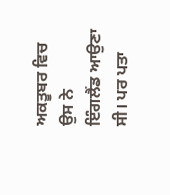ਅਕਤੂਬਰ ਵਿਚ ਉਸ ਨੇ
ਇੰਗਲੈਂਡ ਆਉਣਾ ਸੀ। ਪਰ ਪਤਾ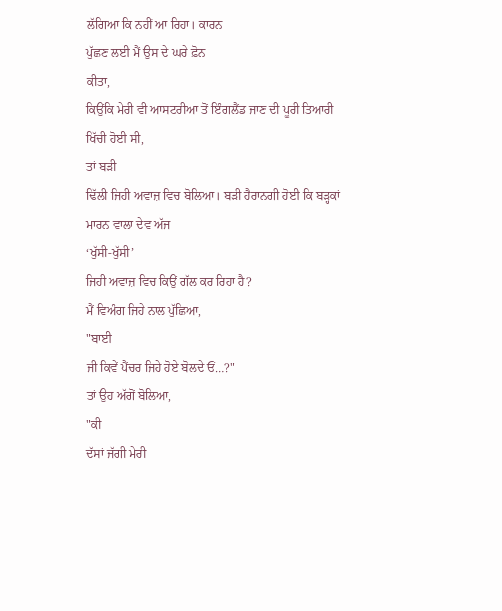ਲੱਗਿਆ ਕਿ ਨਹੀਂ ਆ ਰਿਹਾ। ਕਾਰਨ
ਪੁੱਛਣ ਲਈ ਮੈਂ ਉਸ ਦੇ ਘਰੇ ਫ਼ੋਨ
ਕੀਤਾ,
ਕਿਉਂਕਿ ਮੇਰੀ ਵੀ ਆਸਟਰੀਆ ਤੋਂ ਇੰਗਲੈਂਡ ਜਾਣ ਦੀ ਪੂਰੀ ਤਿਆਰੀ
ਖਿੱਚੀ ਹੋਈ ਸੀ,
ਤਾਂ ਬੜੀ
ਢਿੱਲੀ ਜਿਹੀ ਅਵਾਜ਼ ਵਿਚ ਬੋਲਿਆ। ਬੜੀ ਹੈਰਾਨਗੀ ਹੋਈ ਕਿ ਬੜ੍ਹਕਾਂ
ਮਾਰਨ ਵਾਲਾ ਦੇਵ ਅੱਜ
‘ਖੁੱਸੀ-ਖੁੱਸੀ’
ਜਿਹੀ ਅਵਾਜ਼ ਵਿਚ ਕਿਉਂ ਗੱਲ ਕਰ ਰਿਹਾ ਹੈ?
ਮੈਂ ਵਿਅੰਗ ਜਿਹੇ ਨਾਲ ਪੁੱਛਿਆ,
"ਬਾਈ
ਜੀ ਕਿਵੇਂ ਪੈਂਚਰ ਜਿਹੇ ਹੋਏ ਬੋਲਦੇ ਓਂ…?"
ਤਾਂ ਉਹ ਅੱਗੋਂ ਬੋਲਿਆ,
"ਕੀ
ਦੱਸਾਂ ਜੱਗੀ ਮੇਰੀ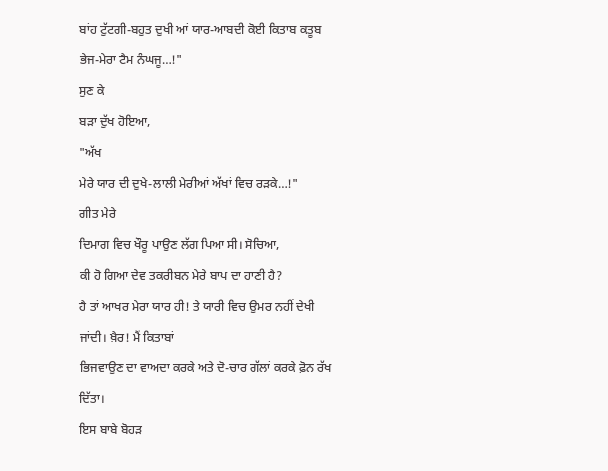ਬਾਂਹ ਟੁੱਟਗੀ-ਬਹੁਤ ਦੁਖੀ ਆਂ ਯਾਰ-ਆਬਦੀ ਕੋਈ ਕਿਤਾਬ ਕਤੂਬ
ਭੇਜ-ਮੇਰਾ ਟੈਮ ਨੰਘਜੂ…!"
ਸੁਣ ਕੇ
ਬੜਾ ਦੁੱਖ ਹੋਇਆ,
"ਅੱਖ
ਮੇਰੇ ਯਾਰ ਦੀ ਦੁਖੇ-ਲਾਲੀ ਮੇਰੀਆਂ ਅੱਖਾਂ ਵਿਚ ਰੜਕੇ…!"
ਗੀਤ ਮੇਰੇ
ਦਿਮਾਗ ਵਿਚ ਖੌਰੂ ਪਾਉਣ ਲੱਗ ਪਿਆ ਸੀ। ਸੋਚਿਆ,
ਕੀ ਹੋ ਗਿਆ ਦੇਵ ਤਕਰੀਬਨ ਮੇਰੇ ਬਾਪ ਦਾ ਹਾਣੀ ਹੈ?
ਹੈ ਤਾਂ ਆਖਰ ਮੇਰਾ ਯਾਰ ਹੀ! ਤੇ ਯਾਰੀ ਵਿਚ ਉਮਰ ਨਹੀਂ ਦੇਖੀ
ਜਾਂਦੀ। ਖ਼ੈਰ! ਮੈਂ ਕਿਤਾਬਾਂ
ਭਿਜਵਾਉਣ ਦਾ ਵਾਅਦਾ ਕਰਕੇ ਅਤੇ ਦੋ-ਚਾਰ ਗੱਲਾਂ ਕਰਕੇ ਫ਼ੋਨ ਰੱਖ
ਦਿੱਤਾ।
ਇਸ ਬਾਬੇ ਬੋਹੜ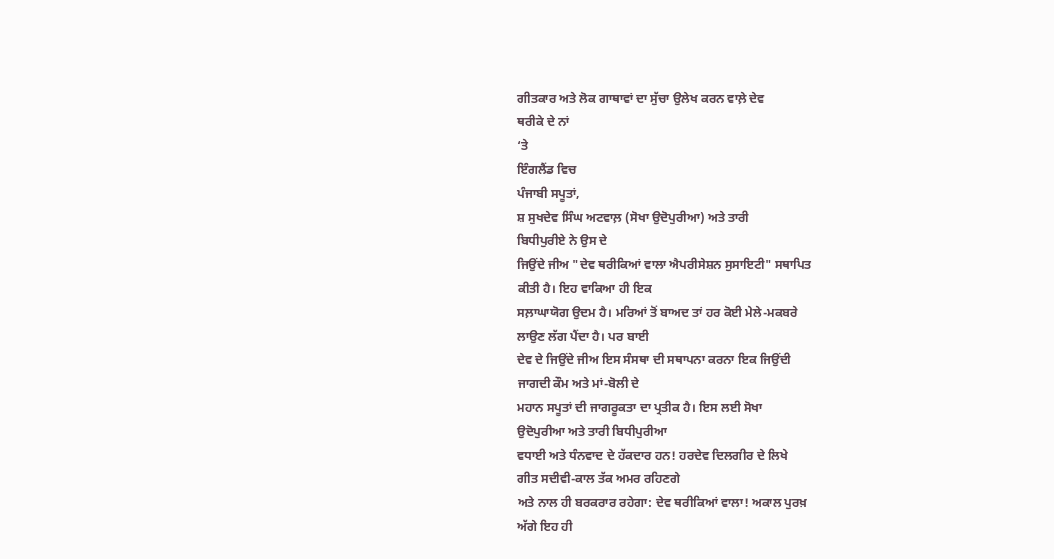ਗੀਤਕਾਰ ਅਤੇ ਲੋਕ ਗਾਥਾਵਾਂ ਦਾ ਸੁੱਚਾ ਉਲੇਖ ਕਰਨ ਵਾਲ਼ੇ ਦੇਵ
ਥਰੀਕੇ ਦੇ ਨਾਂ
‘ਤੇ
ਇੰਗਲੈਂਡ ਵਿਚ
ਪੰਜਾਬੀ ਸਪੂਤਾਂ,
ਸ਼ ਸੁਖਦੇਵ ਸਿੰਘ ਅਟਵਾਲ਼ (ਸੋਖਾ ਉਦੋਪੁਰੀਆ) ਅਤੇ ਤਾਰੀ
ਬਿਧੀਪੁਰੀਏ ਨੇ ਉਸ ਦੇ
ਜਿਉਂਦੇ ਜੀਅ "ਦੇਵ ਥਰੀਕਿਆਂ ਵਾਲਾ ਐਪਰੀਸੇਸ਼ਨ ਸੁਸਾਇਟੀ" ਸਥਾਪਿਤ
ਕੀਤੀ ਹੈ। ਇਹ ਵਾਕਿਆ ਹੀ ਇਕ
ਸਲ਼ਾਘਾਯੋਗ ਉਦਮ ਹੈ। ਮਰਿਆਂ ਤੋਂ ਬਾਅਦ ਤਾਂ ਹਰ ਕੋਈ ਮੇਲੇ-ਮਕਬਰੇ
ਲਾਉਣ ਲੱਗ ਪੈਂਦਾ ਹੈ। ਪਰ ਬਾਈ
ਦੇਵ ਦੇ ਜਿਉਂਦੇ ਜੀਅ ਇਸ ਸੰਸਥਾ ਦੀ ਸਥਾਪਨਾ ਕਰਨਾ ਇਕ ਜਿਉਂਦੀ
ਜਾਗਦੀ ਕੌਮ ਅਤੇ ਮਾਂ-ਬੋਲੀ ਦੇ
ਮਹਾਨ ਸਪੂਤਾਂ ਦੀ ਜਾਗਰੂਕਤਾ ਦਾ ਪ੍ਰਤੀਕ ਹੈ। ਇਸ ਲਈ ਸੋਖਾ
ਉਦੋਪੁਰੀਆ ਅਤੇ ਤਾਰੀ ਬਿਧੀਪੁਰੀਆ
ਵਧਾਈ ਅਤੇ ਧੰਨਵਾਦ ਦੇ ਹੱਕਦਾਰ ਹਨ! ਹਰਦੇਵ ਦਿਲਗੀਰ ਦੇ ਲਿਖੇ
ਗੀਤ ਸਦੀਵੀ-ਕਾਲ ਤੱਕ ਅਮਰ ਰਹਿਣਗੇ
ਅਤੇ ਨਾਲ ਹੀ ਬਰਕਰਾਰ ਰਹੇਗਾ: ਦੇਵ ਥਰੀਕਿਆਂ ਵਾਲਾ! ਅਕਾਲ ਪੁਰਖ਼
ਅੱਗੇ ਇਹ ਹੀ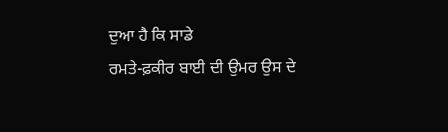ਦੁਆ ਹੈ ਕਿ ਸਾਡੇ
ਰਮਤੇ-ਫ਼ਕੀਰ ਬਾਈ ਦੀ ਉਮਰ ਉਸ ਦੇ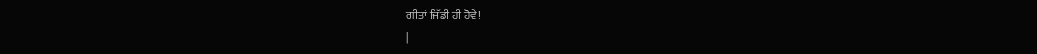ਗੀਤਾਂ ਜਿੱਡੀ ਹੀ ਹੋਵੇ!
|